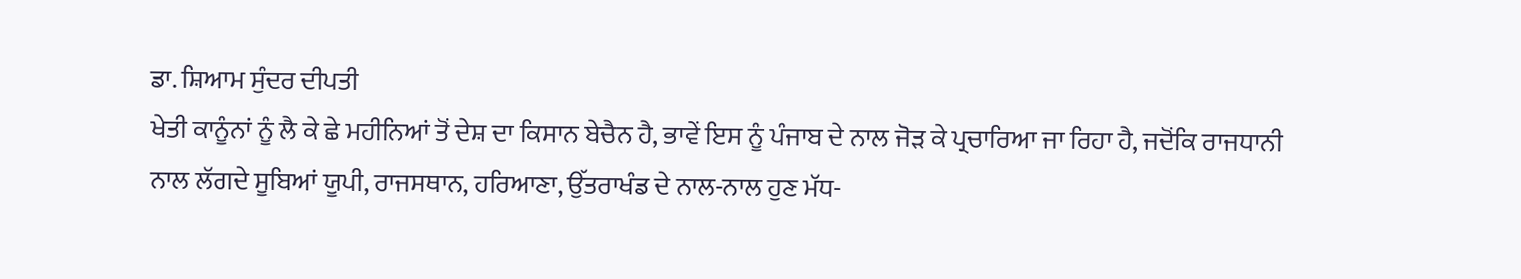ਡਾ. ਸ਼ਿਆਮ ਸੁੰਦਰ ਦੀਪਤੀ
ਖੇਤੀ ਕਾਨੂੰਨਾਂ ਨੂੰ ਲੈ ਕੇ ਛੇ ਮਹੀਨਿਆਂ ਤੋਂ ਦੇਸ਼ ਦਾ ਕਿਸਾਨ ਬੇਚੈਨ ਹੈ, ਭਾਵੇਂ ਇਸ ਨੂੰ ਪੰਜਾਬ ਦੇ ਨਾਲ ਜੋੜ ਕੇ ਪ੍ਰਚਾਰਿਆ ਜਾ ਰਿਹਾ ਹੈ, ਜਦੋਂਕਿ ਰਾਜਧਾਨੀ ਨਾਲ ਲੱਗਦੇ ਸੂਬਿਆਂ ਯੂਪੀ, ਰਾਜਸਥਾਨ, ਹਰਿਆਣਾ, ਉੱਤਰਾਖੰਡ ਦੇ ਨਾਲ-ਨਾਲ ਹੁਣ ਮੱਧ-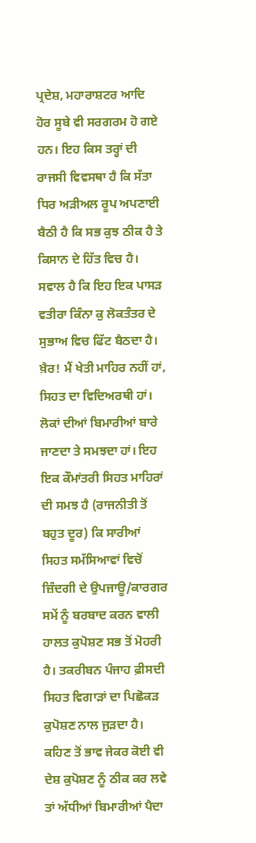ਪ੍ਰਦੇਸ਼, ਮਹਾਰਾਸ਼ਟਰ ਆਦਿ ਹੋਰ ਸੂਬੇ ਵੀ ਸਰਗਰਮ ਹੋ ਗਏ ਹਨ। ਇਹ ਕਿਸ ਤਰ੍ਹਾਂ ਦੀ ਰਾਜਸੀ ਵਿਵਸਥਾ ਹੈ ਕਿ ਸੱਤਾ ਧਿਰ ਅੜੀਅਲ ਰੂਪ ਅਪਣਾਈ ਬੈਠੀ ਹੈ ਕਿ ਸਭ ਕੁਝ ਠੀਕ ਹੈ ਤੇ ਕਿਸਾਨ ਦੇ ਹਿੱਤ ਵਿਚ ਹੈ। ਸਵਾਲ ਹੈ ਕਿ ਇਹ ਇਕ ਪਾਸੜ ਵਤੀਰਾ ਕਿੰਨਾ ਕੁ ਲੋਕਤੰਤਰ ਦੇ ਸੁਭਾਅ ਵਿਚ ਫਿੱਟ ਬੈਠਦਾ ਹੈ।
ਖ਼ੈਰ! ਮੈਂ ਖੇਤੀ ਮਾਹਿਰ ਨਹੀਂ ਹਾਂ, ਸਿਹਤ ਦਾ ਵਿਦਿਅਰਥੀ ਹਾਂ। ਲੋਕਾਂ ਦੀਆਂ ਬਿਮਾਰੀਆਂ ਬਾਰੇ ਜਾਣਦਾ ਤੇ ਸਮਝਦਾ ਹਾਂ। ਇਹ ਇਕ ਕੌਮਾਂਤਰੀ ਸਿਹਤ ਮਾਹਿਰਾਂ ਦੀ ਸਮਝ ਹੈ (ਰਾਜਨੀਤੀ ਤੋਂ ਬਹੁਤ ਦੂਰ) ਕਿ ਸਾਰੀਆਂ ਸਿਹਤ ਸਮੱਸਿਆਵਾਂ ਵਿਚੋਂ ਜ਼ਿੰਦਗੀ ਦੇ ਉਪਜਾਊ/ਕਾਰਗਰ ਸਮੇਂ ਨੂੰ ਬਰਬਾਦ ਕਰਨ ਵਾਲੀ ਹਾਲਤ ਕੁਪੋਸ਼ਣ ਸਭ ਤੋਂ ਮੋਹਰੀ ਹੈ। ਤਕਰੀਬਨ ਪੰਜਾਹ ਫ਼ੀਸਦੀ ਸਿਹਤ ਵਿਗਾੜਾਂ ਦਾ ਪਿਛੋਕੜ ਕੁਪੋਸ਼ਣ ਨਾਲ ਜੁੜਦਾ ਹੈ। ਕਹਿਣ ਤੋਂ ਭਾਵ ਜੇਕਰ ਕੋਈ ਵੀ ਦੇਸ਼ ਕੁਪੋਸ਼ਣ ਨੂੰ ਠੀਕ ਕਰ ਲਵੇ ਤਾਂ ਅੱਧੀਆਂ ਬਿਮਾਰੀਆਂ ਪੈਦਾ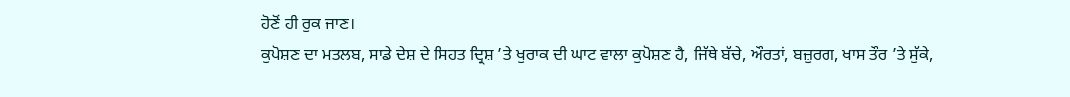ਹੋਣੋਂ ਹੀ ਰੁਕ ਜਾਣ।
ਕੁਪੋਸ਼ਣ ਦਾ ਮਤਲਬ, ਸਾਡੇ ਦੇਸ਼ ਦੇ ਸਿਹਤ ਦ੍ਰਿਸ਼ ’ਤੇ ਖੁਰਾਕ ਦੀ ਘਾਟ ਵਾਲਾ ਕੁਪੋਸ਼ਣ ਹੈ, ਜਿੱਥੇ ਬੱਚੇ, ਔਰਤਾਂ, ਬਜ਼ੁਰਗ, ਖਾਸ ਤੌਰ ’ਤੇ ਸੁੱਕੇ,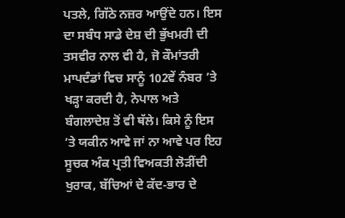ਪਤਲੇ, ਗਿੱਠੇ ਨਜ਼ਰ ਆਉਂਦੇ ਹਨ। ਇਸ ਦਾ ਸਬੰਧ ਸਾਡੇ ਦੇਸ਼ ਦੀ ਭੁੱਖਮਰੀ ਦੀ ਤਸਵੀਰ ਨਾਲ ਵੀ ਹੈ, ਜੋ ਕੌਮਾਂਤਰੀ ਮਾਪਦੰਡਾਂ ਵਿਚ ਸਾਨੂੰ 102ਵੇਂ ਨੰਬਰ ’ਤੇ ਖੜ੍ਹਾ ਕਰਦੀ ਹੈ, ਨੇਪਾਲ ਅਤੇ ਬੰਗਲਾਦੇਸ਼ ਤੋਂ ਵੀ ਥੱਲੇ। ਕਿਸੇ ਨੂੰ ਇਸ ’ਤੇ ਯਕੀਨ ਆਵੇ ਜਾਂ ਨਾ ਆਵੇ ਪਰ ਇਹ ਸੂਚਕ ਅੰਕ ਪ੍ਰਤੀ ਵਿਅਕਤੀ ਲੋੜੀਂਦੀ ਖੁਰਾਕ, ਬੱਚਿਆਂ ਦੇ ਕੱਦ-ਭਾਰ ਦੇ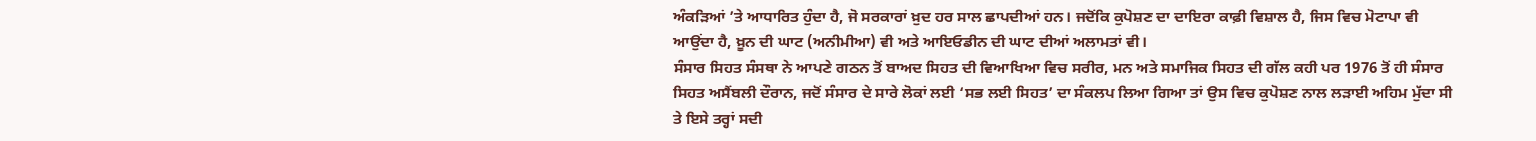ਅੰਕੜਿਆਂ ’ਤੇ ਆਧਾਰਿਤ ਹੁੰਦਾ ਹੈ, ਜੋ ਸਰਕਾਰਾਂ ਖ਼ੁਦ ਹਰ ਸਾਲ ਛਾਪਦੀਆਂ ਹਨ। ਜਦੋਂਕਿ ਕੁਪੋਸ਼ਣ ਦਾ ਦਾਇਰਾ ਕਾਫ਼ੀ ਵਿਸ਼ਾਲ ਹੈ, ਜਿਸ ਵਿਚ ਮੋਟਾਪਾ ਵੀ ਆਉਂਦਾ ਹੈ, ਖ਼ੂਨ ਦੀ ਘਾਟ (ਅਨੀਮੀਆ) ਵੀ ਅਤੇ ਆਇਓਡੀਨ ਦੀ ਘਾਟ ਦੀਆਂ ਅਲਾਮਤਾਂ ਵੀ।
ਸੰਸਾਰ ਸਿਹਤ ਸੰਸਥਾ ਨੇ ਆਪਣੇ ਗਠਨ ਤੋਂ ਬਾਅਦ ਸਿਹਤ ਦੀ ਵਿਆਖਿਆ ਵਿਚ ਸਰੀਰ, ਮਨ ਅਤੇ ਸਮਾਜਿਕ ਸਿਹਤ ਦੀ ਗੱਲ ਕਹੀ ਪਰ 1976 ਤੋਂ ਹੀ ਸੰਸਾਰ ਸਿਹਤ ਅਸੈਂਬਲੀ ਦੌਰਾਨ, ਜਦੋਂ ਸੰਸਾਰ ਦੇ ਸਾਰੇ ਲੋਕਾਂ ਲਈ ‘ਸਭ ਲਈ ਸਿਹਤ’ ਦਾ ਸੰਕਲਪ ਲਿਆ ਗਿਆ ਤਾਂ ਉਸ ਵਿਚ ਕੁਪੋਸ਼ਣ ਨਾਲ ਲੜਾਈ ਅਹਿਮ ਮੁੱਦਾ ਸੀ ਤੇ ਇਸੇ ਤਰ੍ਹਾਂ ਸਦੀ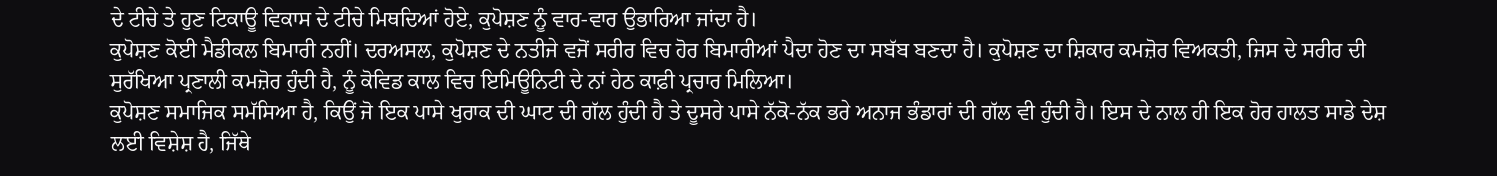ਦੇ ਟੀਚੇ ਤੇ ਹੁਣ ਟਿਕਾਊ ਵਿਕਾਸ ਦੇ ਟੀਚੇ ਮਿਥਦਿਆਂ ਹੋਏ, ਕੁਪੋਸ਼ਣ ਨੂੰ ਵਾਰ-ਵਾਰ ਉਭਾਰਿਆ ਜਾਂਦਾ ਹੈ।
ਕੁਪੋਸ਼ਣ ਕੋਈ ਮੈਡੀਕਲ ਬਿਮਾਰੀ ਨਹੀਂ। ਦਰਅਸਲ, ਕੁਪੋਸ਼ਣ ਦੇ ਨਤੀਜੇ ਵਜੋਂ ਸਰੀਰ ਵਿਚ ਹੋਰ ਬਿਮਾਰੀਆਂ ਪੈਦਾ ਹੋਣ ਦਾ ਸਬੱਬ ਬਣਦਾ ਹੈ। ਕੁਪੋਸ਼ਣ ਦਾ ਸ਼ਿਕਾਰ ਕਮਜ਼ੋਰ ਵਿਅਕਤੀ, ਜਿਸ ਦੇ ਸਰੀਰ ਦੀ ਸੁਰੱਖਿਆ ਪ੍ਰਣਾਲੀ ਕਮਜ਼ੋਰ ਹੁੰਦੀ ਹੈ, ਨੂੰ ਕੋਵਿਡ ਕਾਲ ਵਿਚ ਇਮਿਊਨਿਟੀ ਦੇ ਨਾਂ ਹੇਠ ਕਾਫ਼ੀ ਪ੍ਰਚਾਰ ਮਿਲਿਆ।
ਕੁਪੋਸ਼ਣ ਸਮਾਜਿਕ ਸਮੱਸਿਆ ਹੈ, ਕਿਉਂ ਜੋ ਇਕ ਪਾਸੇ ਖੁਰਾਕ ਦੀ ਘਾਟ ਦੀ ਗੱਲ ਹੁੰਦੀ ਹੈ ਤੇ ਦੂਸਰੇ ਪਾਸੇ ਨੱਕੋ-ਨੱਕ ਭਰੇ ਅਨਾਜ ਭੰਡਾਰਾਂ ਦੀ ਗੱਲ ਵੀ ਹੁੰਦੀ ਹੈ। ਇਸ ਦੇ ਨਾਲ ਹੀ ਇਕ ਹੋਰ ਹਾਲਤ ਸਾਡੇ ਦੇਸ਼ ਲਈ ਵਿਸ਼ੇਸ਼ ਹੈ, ਜਿੱਥੇ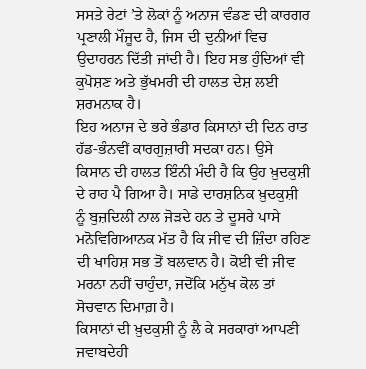ਸਸਤੇ ਰੇਟਾਂ ’ਤੇ ਲੋਕਾਂ ਨੂੰ ਅਨਾਜ ਵੰਡਣ ਦੀ ਕਾਰਗਰ ਪ੍ਰਣਾਲੀ ਮੌਜੂਦ ਹੈ, ਜਿਸ ਦੀ ਦੁਨੀਆਂ ਵਿਚ ਉਦਾਹਰਨ ਦਿੱਤੀ ਜਾਂਦੀ ਹੈ। ਇਹ ਸਭ ਹੁੰਦਿਆਂ ਵੀ ਕੁਪੋਸ਼ਣ ਅਤੇ ਭੁੱਖਮਰੀ ਦੀ ਹਾਲਤ ਦੇਸ਼ ਲਈ ਸ਼ਰਮਨਾਕ ਹੈ।
ਇਹ ਅਨਾਜ ਦੇ ਭਰੇ ਭੰਡਾਰ ਕਿਸਾਨਾਂ ਦੀ ਦਿਨ ਰਾਤ ਹੱਡ-ਭੰਨਵੀਂ ਕਾਰਗੁਜ਼ਾਰੀ ਸਦਕਾ ਹਨ। ਉਸੇ ਕਿਸਾਨ ਦੀ ਹਾਲਤ ਇੰਨੀ ਮੰਦੀ ਹੈ ਕਿ ਉਹ ਖ਼ੁਦਕੁਸ਼ੀ ਦੇ ਰਾਹ ਪੈ ਗਿਆ ਹੈ। ਸਾਡੇ ਦਾਰਸ਼ਨਿਕ ਖ਼ੁਦਕੁਸ਼ੀ ਨੂੰ ਬੁਜ਼ਦਿਲੀ ਨਾਲ ਜੋੜਦੇ ਹਨ ਤੇ ਦੂਸਰੇ ਪਾਸੇ ਮਨੋਵਿਗਿਆਨਕ ਮੱਤ ਹੈ ਕਿ ਜੀਵ ਦੀ ਜ਼ਿੰਦਾ ਰਹਿਣ ਦੀ ਖਾਹਿਸ਼ ਸਭ ਤੋਂ ਬਲਵਾਨ ਹੈ। ਕੋਈ ਵੀ ਜੀਵ ਮਰਨਾ ਨਹੀਂ ਚਾਹੁੰਦਾ, ਜਦੋਂਕਿ ਮਨੁੱਖ ਕੋਲ ਤਾਂ ਸੋਚਵਾਨ ਦਿਮਾਗ਼ ਹੈ।
ਕਿਸਾਨਾਂ ਦੀ ਖ਼ੁਦਕੁਸ਼ੀ ਨੂੰ ਲੈ ਕੇ ਸਰਕਾਰਾਂ ਆਪਣੀ ਜਵਾਬਦੇਹੀ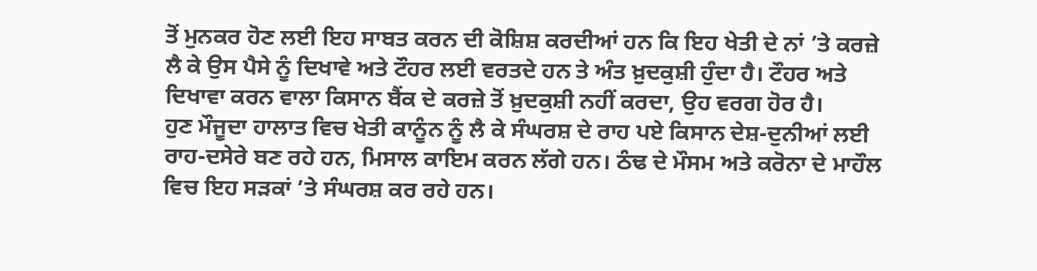ਤੋਂ ਮੁਨਕਰ ਹੋਣ ਲਈ ਇਹ ਸਾਬਤ ਕਰਨ ਦੀ ਕੋਸ਼ਿਸ਼ ਕਰਦੀਆਂ ਹਨ ਕਿ ਇਹ ਖੇਤੀ ਦੇ ਨਾਂ ’ਤੇ ਕਰਜ਼ੇ ਲੈ ਕੇ ਉਸ ਪੈਸੇ ਨੂੰ ਦਿਖਾਵੇ ਅਤੇ ਟੌਹਰ ਲਈ ਵਰਤਦੇ ਹਨ ਤੇ ਅੰਤ ਖ਼ੁਦਕੁਸ਼ੀ ਹੁੰਦਾ ਹੈ। ਟੌਹਰ ਅਤੇ ਦਿਖਾਵਾ ਕਰਨ ਵਾਲਾ ਕਿਸਾਨ ਬੈਂਕ ਦੇ ਕਰਜ਼ੇ ਤੋਂ ਖ਼ੁਦਕੁਸ਼ੀ ਨਹੀਂ ਕਰਦਾ, ਉਹ ਵਰਗ ਹੋਰ ਹੈ।
ਹੁਣ ਮੌਜੂਦਾ ਹਾਲਾਤ ਵਿਚ ਖੇਤੀ ਕਾਨੂੰਨ ਨੂੰ ਲੈ ਕੇ ਸੰਘਰਸ਼ ਦੇ ਰਾਹ ਪਏ ਕਿਸਾਨ ਦੇਸ਼-ਦੁਨੀਆਂ ਲਈ ਰਾਹ-ਦਸੇਰੇ ਬਣ ਰਹੇ ਹਨ, ਮਿਸਾਲ ਕਾਇਮ ਕਰਨ ਲੱਗੇ ਹਨ। ਠੰਢ ਦੇ ਮੌਸਮ ਅਤੇ ਕਰੋਨਾ ਦੇ ਮਾਹੌਲ ਵਿਚ ਇਹ ਸੜਕਾਂ ’ਤੇ ਸੰਘਰਸ਼ ਕਰ ਰਹੇ ਹਨ।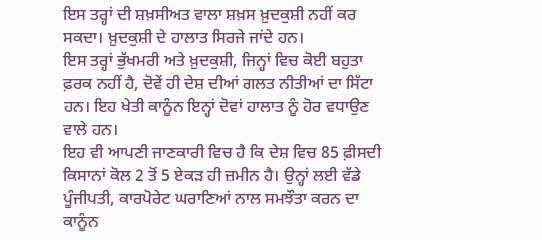ਇਸ ਤਰ੍ਹਾਂ ਦੀ ਸ਼ਖ਼ਸੀਅਤ ਵਾਲਾ ਸ਼ਖ਼ਸ ਖ਼ੁਦਕੁਸ਼ੀ ਨਹੀਂ ਕਰ ਸਕਦਾ। ਖ਼ੁਦਕੁਸ਼ੀ ਦੇ ਹਾਲਾਤ ਸਿਰਜੇ ਜਾਂਦੇ ਹਨ।
ਇਸ ਤਰ੍ਹਾਂ ਭੁੱਖਮਰੀ ਅਤੇ ਖ਼ੁਦਕੁਸ਼ੀ, ਜਿਨ੍ਹਾਂ ਵਿਚ ਕੋਈ ਬਹੁਤਾ ਫ਼ਰਕ ਨਹੀਂ ਹੈ, ਦੋਵੇਂ ਹੀ ਦੇਸ਼ ਦੀਆਂ ਗਲਤ ਨੀਤੀਆਂ ਦਾ ਸਿੱਟਾ ਹਨ। ਇਹ ਖੇਤੀ ਕਾਨੂੰਨ ਇਨ੍ਹਾਂ ਦੋਵਾਂ ਹਾਲਾਤ ਨੂੰ ਹੋਰ ਵਧਾਉਣ ਵਾਲੇ ਹਨ।
ਇਹ ਵੀ ਆਪਣੀ ਜਾਣਕਾਰੀ ਵਿਚ ਹੈ ਕਿ ਦੇਸ਼ ਵਿਚ 85 ਫ਼ੀਸਦੀ ਕਿਸਾਨਾਂ ਕੋਲ 2 ਤੋਂ 5 ਏਕੜ ਹੀ ਜ਼ਮੀਨ ਹੈ। ਉਨ੍ਹਾਂ ਲਈ ਵੱਡੇ ਪੂੰਜੀਪਤੀ, ਕਾਰਪੋਰੇਟ ਘਰਾਣਿਆਂ ਨਾਲ ਸਮਝੌਤਾ ਕਰਨ ਦਾ ਕਾਨੂੰਨ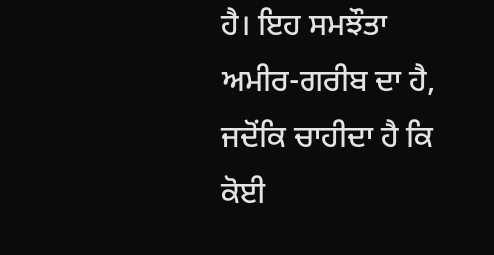ਹੈ। ਇਹ ਸਮਝੌਤਾ ਅਮੀਰ-ਗਰੀਬ ਦਾ ਹੈ, ਜਦੋਂਕਿ ਚਾਹੀਦਾ ਹੈ ਕਿ ਕੋਈ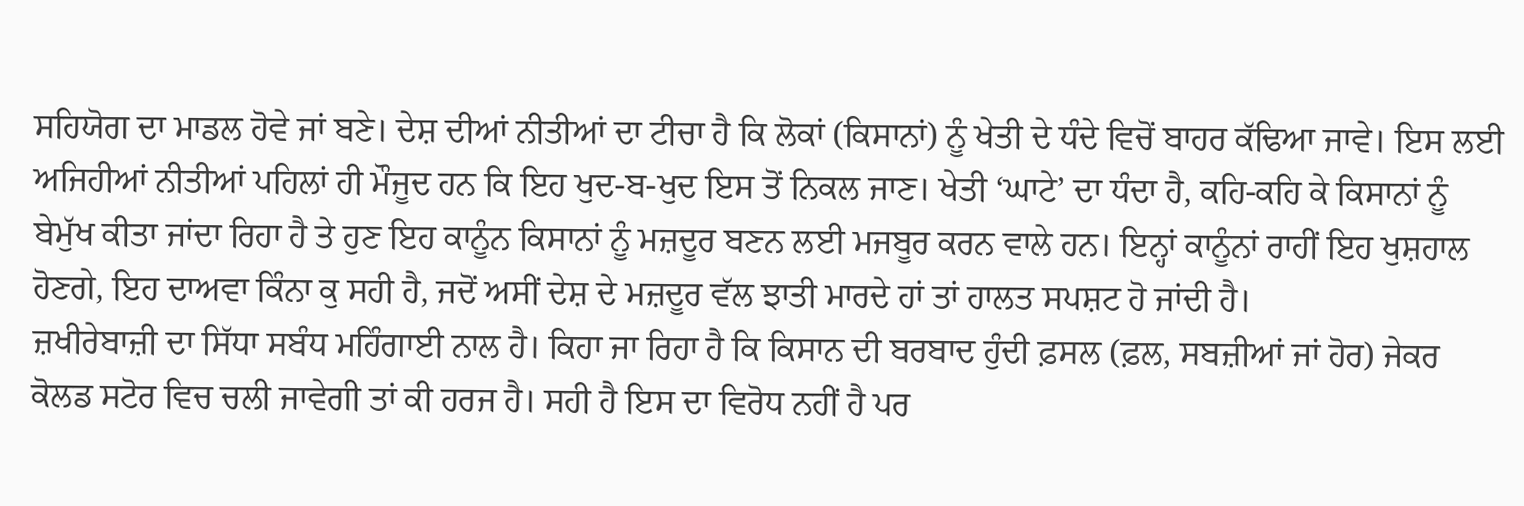ਸਹਿਯੋਗ ਦਾ ਮਾਡਲ ਹੋਵੇ ਜਾਂ ਬਣੇ। ਦੇਸ਼ ਦੀਆਂ ਨੀਤੀਆਂ ਦਾ ਟੀਚਾ ਹੈ ਕਿ ਲੋਕਾਂ (ਕਿਸਾਨਾਂ) ਨੂੰ ਖੇਤੀ ਦੇ ਧੰਦੇ ਵਿਚੋਂ ਬਾਹਰ ਕੱਢਿਆ ਜਾਵੇ। ਇਸ ਲਈ ਅਜਿਹੀਆਂ ਨੀਤੀਆਂ ਪਹਿਲਾਂ ਹੀ ਮੌਜੂਦ ਹਨ ਕਿ ਇਹ ਖੁਦ-ਬ-ਖੁਦ ਇਸ ਤੋਂ ਨਿਕਲ ਜਾਣ। ਖੇਤੀ ‘ਘਾਟੇ’ ਦਾ ਧੰਦਾ ਹੈ, ਕਹਿ-ਕਹਿ ਕੇ ਕਿਸਾਨਾਂ ਨੂੰ ਬੇਮੁੱਖ ਕੀਤਾ ਜਾਂਦਾ ਰਿਹਾ ਹੈ ਤੇ ਹੁਣ ਇਹ ਕਾਨੂੰਨ ਕਿਸਾਨਾਂ ਨੂੰ ਮਜ਼ਦੂਰ ਬਣਨ ਲਈ ਮਜਬੂਰ ਕਰਨ ਵਾਲੇ ਹਨ। ਇਨ੍ਹਾਂ ਕਾਨੂੰਨਾਂ ਰਾਹੀਂ ਇਹ ਖੁਸ਼ਹਾਲ ਹੋਣਗੇ, ਇਹ ਦਾਅਵਾ ਕਿੰਨਾ ਕੁ ਸਹੀ ਹੈ, ਜਦੋਂ ਅਸੀਂ ਦੇਸ਼ ਦੇ ਮਜ਼ਦੂਰ ਵੱਲ ਝਾਤੀ ਮਾਰਦੇ ਹਾਂ ਤਾਂ ਹਾਲਤ ਸਪਸ਼ਟ ਹੋ ਜਾਂਦੀ ਹੈ।
ਜ਼ਖੀਰੇਬਾਜ਼ੀ ਦਾ ਸਿੱਧਾ ਸਬੰਧ ਮਹਿੰਗਾਈ ਨਾਲ ਹੈ। ਕਿਹਾ ਜਾ ਰਿਹਾ ਹੈ ਕਿ ਕਿਸਾਨ ਦੀ ਬਰਬਾਦ ਹੁੰਦੀ ਫ਼ਸਲ (ਫ਼ਲ, ਸਬਜ਼ੀਆਂ ਜਾਂ ਹੋਰ) ਜੇਕਰ ਕੋਲਡ ਸਟੋਰ ਵਿਚ ਚਲੀ ਜਾਵੇਗੀ ਤਾਂ ਕੀ ਹਰਜ ਹੈ। ਸਹੀ ਹੈ ਇਸ ਦਾ ਵਿਰੋਧ ਨਹੀਂ ਹੈ ਪਰ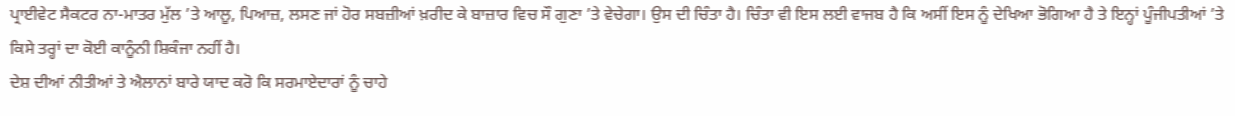ਪ੍ਰਾਈਵੇਟ ਸੈਕਟਰ ਨਾ-ਮਾਤਰ ਮੁੱਲ ’ਤੇ ਆਲੂ, ਪਿਆਜ਼, ਲਸਣ ਜਾਂ ਹੋਰ ਸਬਜ਼ੀਆਂ ਖ਼ਰੀਦ ਕੇ ਬਾਜ਼ਾਰ ਵਿਚ ਸੌ ਗੁਣਾ ’ਤੇ ਵੇਚੇਗਾ। ਉਸ ਦੀ ਚਿੰਤਾ ਹੈ। ਚਿੰਤਾ ਵੀ ਇਸ ਲਈ ਵਾਜਬ ਹੈ ਕਿ ਅਸੀਂ ਇਸ ਨੂੰ ਦੇਖਿਆ ਭੋਗਿਆ ਹੈ ਤੇ ਇਨ੍ਹਾਂ ਪੂੰਜੀਪਤੀਆਂ ’ਤੇ ਕਿਸੇ ਤਰ੍ਹਾਂ ਦਾ ਕੋਈ ਕਾਨੂੰਨੀ ਸ਼ਿਕੰਜਾ ਨਹੀਂ ਹੈ।
ਦੇਸ਼ ਦੀਆਂ ਨੀਤੀਆਂ ਤੇ ਐਲਾਨਾਂ ਬਾਰੇ ਯਾਦ ਕਰੋ ਕਿ ਸਰਮਾਏਦਾਰਾਂ ਨੂੰ ਚਾਹੇ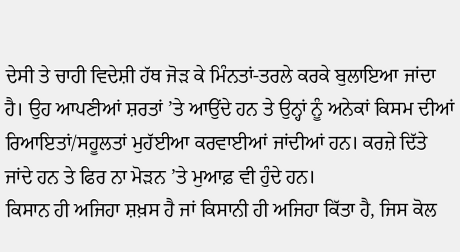ਦੇਸੀ ਤੇ ਚਾਹੀ ਵਿਦੇਸ਼ੀ ਹੱਥ ਜੋੜ ਕੇ ਮਿੰਨਤਾਂ-ਤਰਲੇ ਕਰਕੇ ਬੁਲਾਇਆ ਜਾਂਦਾ ਹੈ। ਉਹ ਆਪਣੀਆਂ ਸ਼ਰਤਾਂ ’ਤੇ ਆਉਂਦੇ ਹਨ ਤੇ ਉਨ੍ਹਾਂ ਨੂੰ ਅਨੇਕਾਂ ਕਿਸਮ ਦੀਆਂ ਰਿਆਇਤਾਂ/ਸਹੂਲਤਾਂ ਮੁਹੱਈਆ ਕਰਵਾਈਆਂ ਜਾਂਦੀਆਂ ਹਨ। ਕਰਜ਼ੇ ਦਿੱਤੇ ਜਾਂਦੇ ਹਨ ਤੇ ਫਿਰ ਨਾ ਮੋੜਨ ’ਤੇ ਮੁਆਫ਼ ਵੀ ਹੁੰਦੇ ਹਨ।
ਕਿਸਾਨ ਹੀ ਅਜਿਹਾ ਸ਼ਖ਼ਸ ਹੈ ਜਾਂ ਕਿਸਾਨੀ ਹੀ ਅਜਿਹਾ ਕਿੱਤਾ ਹੈ, ਜਿਸ ਕੋਲ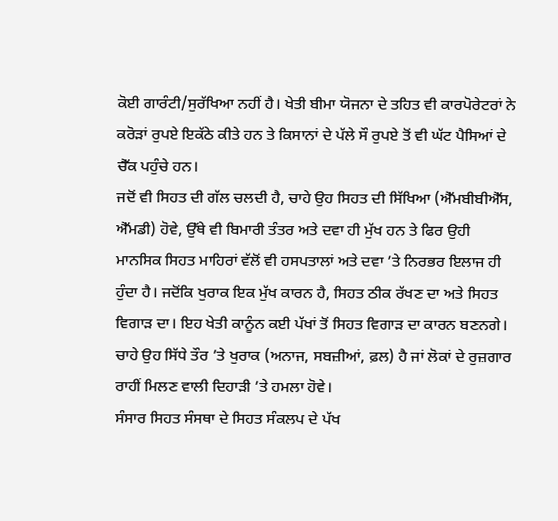ਕੋਈ ਗਾਰੰਟੀ/ਸੁਰੱਖਿਆ ਨਹੀਂ ਹੈ। ਖੇਤੀ ਬੀਮਾ ਯੋਜਨਾ ਦੇ ਤਹਿਤ ਵੀ ਕਾਰਪੋਰੇਟਰਾਂ ਨੇ ਕਰੋੜਾਂ ਰੁਪਏ ਇਕੱਠੇ ਕੀਤੇ ਹਨ ਤੇ ਕਿਸਾਨਾਂ ਦੇ ਪੱਲੇ ਸੌ ਰੁਪਏ ਤੋਂ ਵੀ ਘੱਟ ਪੈਸਿਆਂ ਦੇ ਚੈੱਕ ਪਹੁੰਚੇ ਹਨ।
ਜਦੋਂ ਵੀ ਸਿਹਤ ਦੀ ਗੱਲ ਚਲਦੀ ਹੈ, ਚਾਹੇ ਉਹ ਸਿਹਤ ਦੀ ਸਿੱਖਿਆ (ਐੱਮਬੀਬੀਐੱਸ, ਐੱਮਡੀ) ਹੋਵੇ, ਉੱਥੇ ਵੀ ਬਿਮਾਰੀ ਤੰਤਰ ਅਤੇ ਦਵਾ ਹੀ ਮੁੱਖ ਹਨ ਤੇ ਫਿਰ ਉਹੀ ਮਾਨਸਿਕ ਸਿਹਤ ਮਾਹਿਰਾਂ ਵੱਲੋਂ ਵੀ ਹਸਪਤਾਲਾਂ ਅਤੇ ਦਵਾ ’ਤੇ ਨਿਰਭਰ ਇਲਾਜ ਹੀ ਹੁੰਦਾ ਹੈ। ਜਦੋਂਕਿ ਖੁਰਾਕ ਇਕ ਮੁੱਖ ਕਾਰਨ ਹੈ, ਸਿਹਤ ਠੀਕ ਰੱਖਣ ਦਾ ਅਤੇ ਸਿਹਤ ਵਿਗਾੜ ਦਾ। ਇਹ ਖੇਤੀ ਕਾਨੂੰਨ ਕਈ ਪੱਖਾਂ ਤੋਂ ਸਿਹਤ ਵਿਗਾੜ ਦਾ ਕਾਰਨ ਬਣਨਗੇ। ਚਾਹੇ ਉਹ ਸਿੱਧੇ ਤੌਰ ’ਤੇ ਖੁਰਾਕ (ਅਨਾਜ, ਸਬਜ਼ੀਆਂ, ਫ਼ਲ) ਹੈ ਜਾਂ ਲੋਕਾਂ ਦੇ ਰੁਜ਼ਗਾਰ ਰਾਹੀਂ ਮਿਲਣ ਵਾਲੀ ਦਿਹਾੜੀ ’ਤੇ ਹਮਲਾ ਹੋਵੇ।
ਸੰਸਾਰ ਸਿਹਤ ਸੰਸਥਾ ਦੇ ਸਿਹਤ ਸੰਕਲਪ ਦੇ ਪੱਖ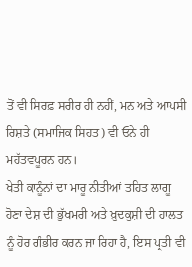ਤੋਂ ਵੀ ਸਿਰਫ਼ ਸਰੀਰ ਹੀ ਨਹੀਂ, ਮਨ ਅਤੇ ਆਪਸੀ ਰਿਸ਼ਤੇ (ਸਮਾਜਿਕ ਸਿਹਤ) ਵੀ ਓਨੇ ਹੀ ਮਹੱਤਵਪੂਰਨ ਹਨ।
ਖੇਤੀ ਕਾਨੂੰਨਾਂ ਦਾ ਮਾਰੂ ਨੀਤੀਆਂ ਤਹਿਤ ਲਾਗੂ ਹੋਣਾ ਦੇਸ਼ ਦੀ ਭੁੱਖਮਰੀ ਅਤੇ ਖ਼ੁਦਕੁਸ਼ੀ ਦੀ ਹਾਲਤ ਨੂੰ ਹੋਰ ਗੰਭੀਰ ਕਰਨ ਜਾ ਰਿਹਾ ਹੈ, ਇਸ ਪ੍ਰਤੀ ਵੀ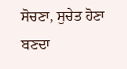ਸੋਚਣਾ, ਸੁਚੇਤ ਹੋਣਾ ਬਣਦਾ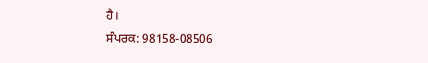ਹੈ।
ਸੰਪਰਕ: 98158-08506